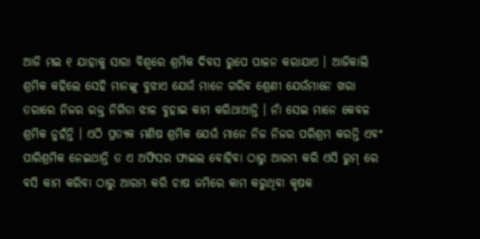ଆଜି ମଇ ୧ ଯାହାକୁ ସାରା ବିଶ୍ଵରେ ଶ୍ରମିକ ଦିବସ ରୁପେ ପାଳନ କରାଯାଏ । ଆଜିକାଲି ଶ୍ରମିକ କହିଲେ ସେହି ମାନଙ୍କୁ ବୁଝାଏ ଯେଉଁ ମାନେ ଗରିବ ଶ୍ରେଣୀ ଯେଉଁମାନେ ଖରା ତରାରେ ନିଜର ରକ୍ତ ନିଗିଡା ଝାଳ ବୁହାଇ କାମ କରିଥାଆନ୍ତି । ନାଁ ସେଇ ମାନେ କେବଳ ଶ୍ରମିକ ନୁହଁନ୍ତି । ଏଠି ପ୍ରତ୍ୟକ ମଣିଷ ଶ୍ରମିକ ଯେଉଁ ମାନେ ନିଜ ନିଜର ପରିଶ୍ରମ କରନ୍ତି ଏବଂ ପାରିଶ୍ରମିକ ନେଇଥାନ୍ତି ତ ଏ ଅଫିସର ଫାଇଲ ବୋହିବା ଠାରୁ ଆରମ୍ଭ କରି ଏସି ରୁମ୍ ରେ ବସି କାମ କରିବା ଠାରୁ ଆରମ୍ଭ କରି ଚାଷ ଜମିରେ କାମ କରୁଥିବା କୃଷକ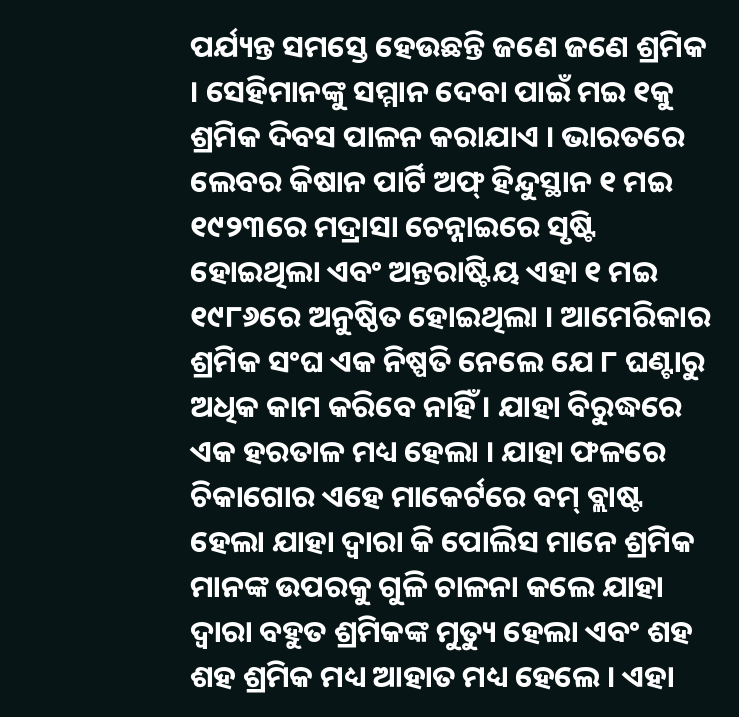ପର୍ଯ୍ୟନ୍ତ ସମସ୍ତେ ହେଉଛନ୍ତି ଜଣେ ଜଣେ ଶ୍ରମିକ । ସେହିମାନଙ୍କୁ ସମ୍ମାନ ଦେବା ପାଇଁ ମଇ ୧କୁ ଶ୍ରମିକ ଦିବସ ପାଳନ କରାଯାଏ । ଭାରତରେ ଲେବର କିଷାନ ପାର୍ଟି ଅଫ୍ ହିନ୍ଦୁସ୍ଥାନ ୧ ମଇ ୧୯୨୩ରେ ମଦ୍ରାସା ଚେନ୍ନାଇରେ ସୃଷ୍ଟି ହୋଇଥିଲା ଏବଂ ଅନ୍ତରାଷ୍ଟିୟ ଏହା ୧ ମଇ ୧୯୮୬ରେ ଅନୁଷ୍ଠିତ ହୋଇଥିଲା । ଆମେରିକାର ଶ୍ରମିକ ସଂଘ ଏକ ନିଷ୍ପତି ନେଲେ ଯେ ୮ ଘଣ୍ଟାରୁ ଅଧିକ କାମ କରିବେ ନାହିଁ । ଯାହା ବିରୁଦ୍ଧରେ ଏକ ହରତାଳ ମଧ୍ୟ ହେଲା । ଯାହା ଫଳରେ ଚିକାଗୋର ଏହେ ମାକେର୍ଟରେ ବମ୍ ବ୍ଲାଷ୍ଟ ହେଲା ଯାହା ଦ୍ୱାରା କି ପୋଲିସ ମାନେ ଶ୍ରମିକ ମାନଙ୍କ ଉପରକୁ ଗୁଳି ଚାଳନା କଲେ ଯାହା ଦ୍ୱାରା ବହୁତ ଶ୍ରମିକଙ୍କ ମୁତ୍ୟୁ ହେଲା ଏବଂ ଶହ ଶହ ଶ୍ରମିକ ମଧ୍ୟ ଆହାତ ମଧ୍ୟ ହେଲେ । ଏହା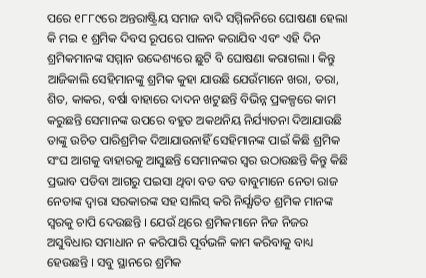ପରେ ୧୮୮୯ରେ ଅନ୍ତରାଷ୍ଟ୍ରିୟ ସମାଜ ବାଦି ସମ୍ମିଳନିରେ ଘୋଷଣା ହେଲା କି ମଇ ୧ ଶ୍ରମିକ ଦିବସ ରୂପରେ ପାଳନ କରାଯିବ ଏବଂ ଏହି ଦିନ ଶ୍ରମିକମାନଙ୍କ ସମ୍ମାନ ଉଦ୍ଦେଶ୍ୟରେ ଛୁଟି ବି ଘୋଷଣା କରାଗଲା । କିନ୍ତୁ ଆଜିକାଲି ସେହିମାନଙ୍କୁ ଶ୍ରମିକ କୁହା ଯାଉଛି ଯେଉଁମାନେ ଖରା, ତରା, ଶିତ, କାକର, ବର୍ଷା ବାହାରେ ଦାଦନ ଖଟୁଛନ୍ତି ବିଭିନ୍ନ ପ୍ରକଳ୍ପରେ କାମ କରୁଛନ୍ତି ସେମାନଙ୍କ ଉପରେ ବହୁତ ଅକଥନିୟ ନିର୍ଯ୍ୟାତନା ଦିଆଯାଉଛି ତାଙ୍କୁ ଉଚିତ ପାରିଶ୍ରମିକ ଦିଆଯାଉନାହିଁ ସେହିମାନଙ୍କ ପାଇଁ କିଛି ଶ୍ରମିକ ସଂଘ ଆଗକୁ ବାହାରକୁ ଆସୁଛନ୍ତି ସେମାନଙ୍କର ସ୍ୱର ଉଠାଉଛନ୍ତି କିନ୍ତୁ କିଛି ପ୍ରଭାବ ପଡିବା ଆଗରୁ ପଇସା ଥିବା ବଡ ବଡ ବାବୁମାନେ ନେତା ରାଜ ନେତାଙ୍କ ଦ୍ୱାରା ସରକାରଙ୍କ ସହ ସାଲିସ୍ କରି ନିର୍ଯ୍ଯାତିତ ଶ୍ରମିକ ମାନଙ୍କ ସ୍ୱରକୁ ଚାପି ଦେଉଛନ୍ତି । ଯେଉଁ ଥିରେ ଶ୍ରମିକମାନେ ନିଜ ନିଜର ଅସୁବିଧାର ସମାଧାନ ନ କରିପାରି ପୂର୍ବଭଳି କାମ କରିବାକୁ ବାଧ୍ୟ ହେଉଛନ୍ତି । ସବୁ ସ୍ଥାନରେ ଶ୍ରମିକ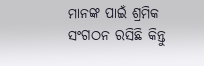ମାନଙ୍କ ପାଇଁ ଶ୍ରମିକ ସଂଗଠନ ରସିଛି କିନ୍ତୁ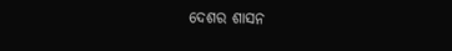ଦେଶର ଶାସନ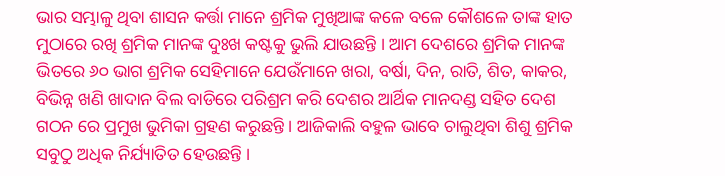ଭାର ସମ୍ଭାଳୁ ଥିବା ଶାସନ କର୍ତ୍ତା ମାନେ ଶ୍ରମିକ ମୁଖିଆଙ୍କ କଳେ ବଳେ କୌଶଳେ ତାଙ୍କ ହାତ ମୁଠାରେ ରଖି ଶ୍ରମିକ ମାନଙ୍କ ଦୁଃଖ କଷ୍ଟକୁ ଭୁଲି ଯାଉଛନ୍ତି । ଆମ ଦେଶରେ ଶ୍ରମିକ ମାନଙ୍କ ଭିତରେ ୬୦ ଭାଗ ଶ୍ରମିକ ସେହିମାନେ ଯେଉଁମାନେ ଖରା, ବର୍ଷା, ଦିନ, ରାତି, ଶିତ, କାକର, ବିଭିନ୍ନ ଖଣି ଖାଦାନ ବିଲ ବାଡିରେ ପରିଶ୍ରମ କରି ଦେଶର ଆର୍ଥିକ ମାନଦଣ୍ଡ ସହିତ ଦେଶ ଗଠନ ରେ ପ୍ରମୁଖ ଭୁମିକା ଗ୍ରହଣ କରୁଛନ୍ତି । ଆଜିକାଲି ବହୁଳ ଭାବେ ଚାଲୁଥିବା ଶିଶୁ ଶ୍ରମିକ ସବୁଠୁ ଅଧିକ ନିର୍ଯ୍ୟାତିତ ହେଉଛନ୍ତି ।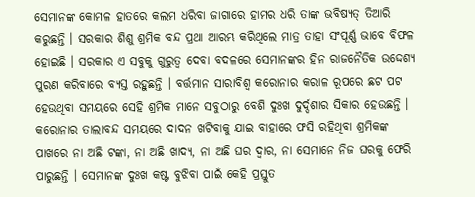ସେମାନଙ୍କ କୋମଳ ହାତରେ କଲମ ଧରିବା ଜାଗାରେ ହାମର ଧରି ତାଙ୍କ ଭବିଷ୍ୟତ୍ ତିଆରି କରୁଛନ୍ତି । ସରକାର ଶିଶୁ ଶ୍ରମିକ ବନ୍ଦ ପ୍ରଥା ଆରମ୍ଭ କରିଥିଲେ ମାତ୍ର ତାହା ସଂପୂର୍ଣ୍ଣ ଭାବେ ବିଫଳ ହୋଇଛି । ସରକାର ଏ ସବୁକୁ ଗୁରୁତ୍ୱ ଦେବା ବଦଳରେ ସେମାନଙ୍କର ହିନ ରାଜନୈତିକ ଉଦ୍ଦେଶ୍ୟ ପୁରଣ କରିବାରେ ବ୍ୟସ୍ତ ରହୁଛନ୍ତି । ବର୍ତ୍ତମାନ ସାରାବିଶ୍ଵ କରୋନାର କରାଳ ରୂପରେ ଛଟ ପଟ ହେଉଥିବା ସମୟରେ ସେହି ଶ୍ରମିକ ମାନେ ସବୁଠାରୁ ବେଶି ଦୁଃଖ ଦୁର୍ଦ୍ଦଶାର ସିକାର ହେଉଛନ୍ତି । କରୋନାର ତାଲାବନ୍ଦ ସମୟରେ ଦାଦନ ଖଟିବାକୁ ଯାଇ ବାହାରେ ଫସି ରହିଥିବା ଶ୍ରମିକଙ୍କ ପାଖରେ ନା ଅଛି ଟଙ୍କା, ନା ଅଛି ଖାଦ୍ୟ, ନା ଅଛି ଘର ଦ୍ୱାର, ନା ସେମାନେ ନିଜ ଘରକୁ ଫେରି ପାରୁଛନ୍ତି । ସେମାନଙ୍କ ଦୁଃଖ କଷ୍ଟ ବୁଝିବା ପାଇଁ କେହି ପ୍ରସ୍ତୁତ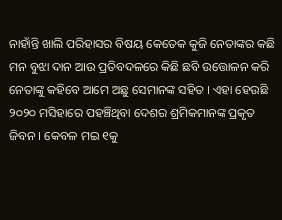ନାହାଁନ୍ତି ଖାଲି ପରିହାସର ବିଷୟ କେତେକ କୁଜି ନେତାଙ୍କର କଛି ମନ ବୁଝା ଦାନ ଆଉ ପ୍ରତିବଦଳରେ କିଛି ଛବି ଉତ୍ତୋଳନ କରି ନେତାଙ୍କୁ କହିବେ ଆମେ ଅଛୁ ସେମାନଙ୍କ ସହିତ । ଏହା ହେଉଛି ୨୦୨୦ ମସିହାରେ ପହଞ୍ଚିଥିବା ଦେଶର ଶ୍ରମିକମାନଙ୍କ ପ୍ରକୃତ ଜିବନ । କେବଳ ମଇ ୧କୁ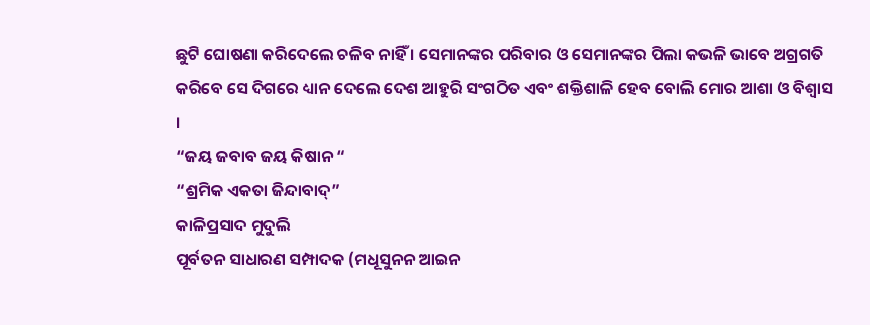ଛୁଟି ଘୋଷଣା କରିଦେଲେ ଚଳିବ ନାହିଁ । ସେମାନଙ୍କର ପରିବାର ଓ ସେମାନଙ୍କର ପିଲା କଭଳି ଭାବେ ଅଗ୍ରଗତି କରିବେ ସେ ଦିଗରେ ଧ୍ୟାନ ଦେଲେ ଦେଶ ଆହୁରି ସଂଗଠିତ ଏବଂ ଶକ୍ତିଶାଳି ହେବ ବୋଲି ମୋର ଆଶା ଓ ବିଶ୍ଵାସ ।
“ଜୟ ଜବାବ ଜୟ କିଷାନ “
“ଶ୍ରମିକ ଏକତା ଜିନ୍ଦାବାଦ୍”
କାଳିପ୍ରସାଦ ମୁଦୁଲି
ପୂର୍ବତନ ସାଧାରଣ ସମ୍ପାଦକ (ମଧୂସୁନନ ଆଇନ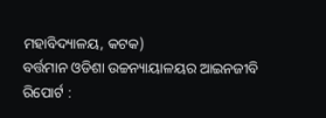ମହାବିଦ୍ୟାଳୟ, କଟକ)
ବର୍ତ୍ତମାନ ଓଡିଶା ଉଚ୍ଚନ୍ୟାୟାଳୟର ଆଇନଜୀବି
ରିପୋର୍ଟ :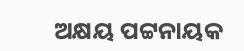ଅକ୍ଷୟ ପଟ୍ଟନାୟକ